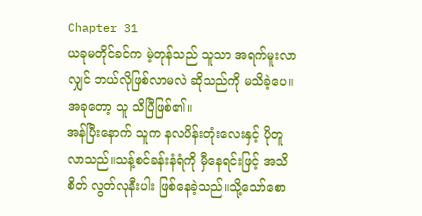Chapter 31
ယခုမတိုင်ခင်က မဲ့တုန်သည် သူသာ အရက်မူးလာလျှင် ဘယ်လိုဖြစ်လာမလဲ ဆိုသည်ကို မသိခဲ့ပေ။အခုတော့ သူ သိပြီဖြစ်၏။
အန်ပြီးနောက် သူက နလပိန်းတုံးလေးနှင့် ပိုတူလာသည်။သန့်စင်ခန်းနံရံကို မှီနေရင်းဖြင့် အသိစိတ် လွတ်လုနီးပါး ဖြစ်နေခဲ့သည်။သို့သော်စော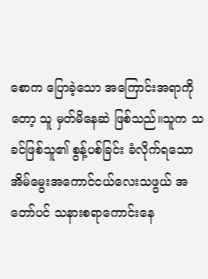စောက ပြောခဲ့သော အကြောင်းအရာကိုတော့ သူ မှတ်မိနေဆဲ ဖြစ်သည်။သူက သခင်ဖြစ်သူ၏ စွန့်ပစ်ခြင်း ခံလိုက်ရသော အိမ်မွေးအကောင်ငယ်လေးသဖွယ် အတော်ပင် သနားစရာကောင်းနေ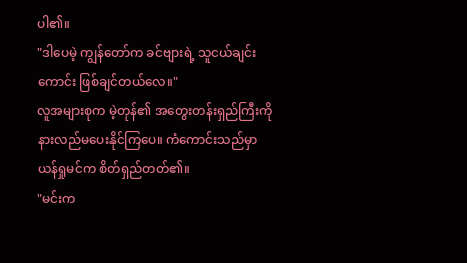ပါ၏။
"ဒါပေမဲ့ ကျွန်တော်က ခင်ဗျားရဲ့ သူငယ်ချင်းကောင်း ဖြစ်ချင်တယ်လေ။"
လူအများစုက မဲ့တုန်၏ အတွေးတန်းရှည်ကြီးကို နားလည်မပေးနိုင်ကြပေ။ ကံကောင်းသည်မှာ ယန်ရှုမင်က စိတ်ရှည်တတ်၏။
"မင်းက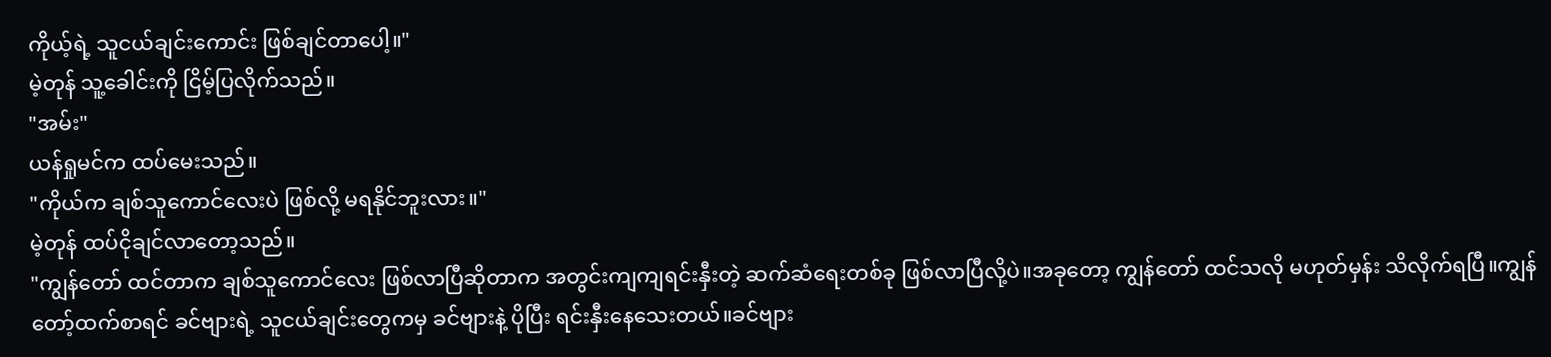ကိုယ့်ရဲ့ သူငယ်ချင်းကောင်း ဖြစ်ချင်တာပေါ့။"
မဲ့တုန် သူ့ခေါင်းကို ငြိမ့်ပြလိုက်သည်။
"အမ်း"
ယန်ရှုမင်က ထပ်မေးသည်။
"ကိုယ်က ချစ်သူကောင်လေးပဲ ဖြစ်လို့ မရနိုင်ဘူးလား။"
မဲ့တုန် ထပ်ငိုချင်လာတော့သည်။
"ကျွန်တော် ထင်တာက ချစ်သူကောင်လေး ဖြစ်လာပြီဆိုတာက အတွင်းကျကျရင်းနှီးတဲ့ ဆက်ဆံရေးတစ်ခု ဖြစ်လာပြီလို့ပဲ။အခုတော့ ကျွန်တော် ထင်သလို မဟုတ်မှန်း သိလိုက်ရပြီ။ကျွန်တော့်ထက်စာရင် ခင်ဗျားရဲ့ သူငယ်ချင်းတွေကမှ ခင်ဗျားနဲ့ ပိုပြီး ရင်းနှီးနေသေးတယ်။ခင်ဗျား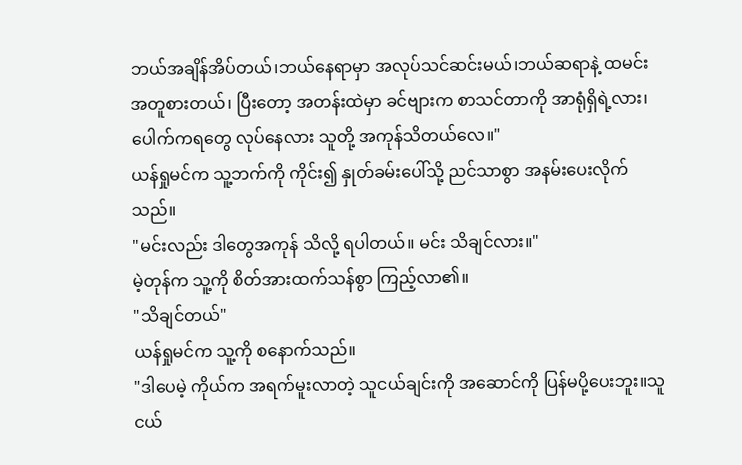ဘယ်အချိန်အိပ်တယ်၊ဘယ်နေရာမှာ အလုပ်သင်ဆင်းမယ်၊ဘယ်ဆရာနဲ့ ထမင်းအတူစားတယ်၊ ပြီးတော့ အတန်းထဲမှာ ခင်ဗျားက စာသင်တာကို အာရုံရှိရဲ့လား၊ပေါက်ကရတွေ လုပ်နေလား သူတို့ အကုန်သိတယ်လေ။"
ယန်ရှုမင်က သူ့ဘက်ကို ကိုင်း၍ နှုတ်ခမ်းပေါ်သို့ ညင်သာစွာ အနမ်းပေးလိုက်သည်။
"မင်းလည်း ဒါတွေအကုန် သိလို့ ရပါတယ်။ မင်း သိချင်လား။"
မဲ့တုန်က သူ့ကို စိတ်အားထက်သန်စွာ ကြည့်လာ၏။
"သိချင်တယ်"
ယန်ရှုမင်က သူ့ကို စနောက်သည်။
"ဒါပေမဲ့ ကိုယ်က အရက်မူးလာတဲ့ သူငယ်ချင်းကို အဆောင်ကို ပြန်မပို့ပေးဘူး။သူငယ်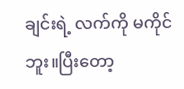ချင်းရဲ့ လက်ကို မကိုင်ဘူး။ပြီးတော့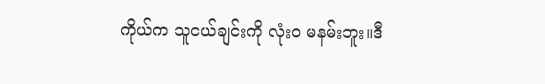ကိုယ်က သူငယ်ချင်းကို လုံးဝ မနမ်းဘူး။ဒီ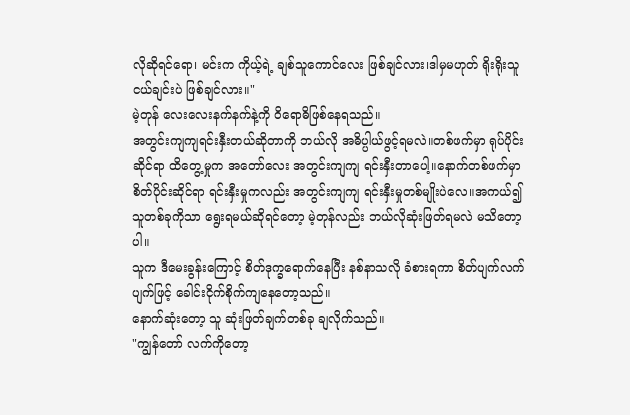လိုဆိုရင်ရော၊ မင်းက ကိုယ့်ရဲ့ ချစ်သူကောင်လေး ဖြစ်ချင်လား၊ဒါမှမဟုတ် ရိုးရိုးသူငယ်ချင်းပဲ ဖြစ်ချင်လား။"
မဲ့တုန် လေးလေးနက်နက်နဲ့ကို ဝိရောဓိဖြစ်နေရသည်။
အတွင်းကျကျရင်းနှီးတယ်ဆိုတာကို ဘယ်လို အဓိပ္ပါယ်ဖွင့်ရမလဲ။တစ်ဖက်မှာ ရုပ်ပိုင်းဆိုင်ရာ ထိတွေ့မှုက အတော်လေး အတွင်းကျကျ ရင်းနှီးတာပေါ့။နောက်တစ်ဖက်မှာ စိတ်ပိုင်းဆိုင်ရာ ရင်းနှီးမှုကလည်း အတွင်းကျကျ ရင်းနှီးမှုတစ်မျိုးပဲလေ။အကယ်၍ သူတစ်ခုကိုသာ ရွေးရမယ်ဆိုရင်တော့ မဲ့တုန်လည်း ဘယ်လိုဆုံးဖြတ်ရမလဲ မသိတော့ပါ။
သူက ဒီမေးခွန်းကြောင့် စိတ်ဒုက္ခရောက်နေပြီး နစ်နာသလို ခံစားရကာ စိတ်ပျက်လက်ပျက်ဖြင့် ခေါင်းငိုက်စိုက်ကျနေတော့သည်။
နောက်ဆုံးတော့ သူ ဆုံးဖြတ်ချက်တစ်ခု ချလိုက်သည်။
"ကျွန်တော် လက်ကိုတော့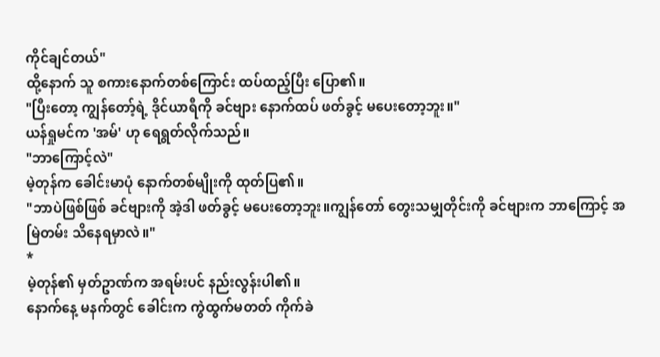ကိုင်ချင်တယ်"
ထို့နောက် သူ စကားနောက်တစ်ကြောင်း ထပ်ထည့်ပြီး ပြော၏။
"ပြီးတော့ ကျွန်တော့်ရဲ့ ဒိုင်ယာရီကို ခင်ဗျား နောက်ထပ် ဖတ်ခွင့် မပေးတော့ဘူး။"
ယန်ရှုမင်က 'အမ်' ဟု ရေရွတ်လိုက်သည်။
"ဘာကြောင့်လဲ"
မဲ့တုန်က ခေါင်းမာပုံ နောက်တစ်မျိုးကို ထုတ်ပြ၏။
"ဘာပဲဖြစ်ဖြစ် ခင်ဗျားကို အဲ့ဒါ ဖတ်ခွင့် မပေးတော့ဘူး။ကျွန်တော် တွေးသမျှတိုင်းကို ခင်ဗျားက ဘာကြောင့် အမြဲတမ်း သိနေရမှာလဲ။"
*
မဲ့တုန်၏ မှတ်ဥာဏ်က အရမ်းပင် နည်းလွန်းပါ၏။
နောက်နေ့ မနက်တွင် ခေါင်းက ကွဲထွက်မတတ် ကိုက်ခဲ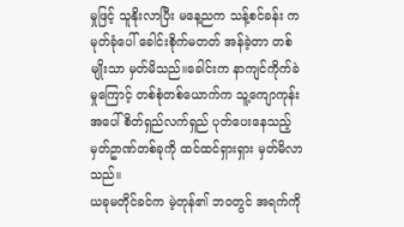မှုဖြင့် သူနိုးလာပြီး မနေ့ညက သန့်စင်ခန်း ကမုတ်ခုံပေါ် ခေါင်းစိုက်မတတ် အန်ခဲ့တာ တစ်မျိုးသာ မှတ်မိသည်။ခေါင်းက နာကျင်ကိုက်ခဲမှုကြောင့် တစ်စုံတစ်ယောက်က သူ့ကျောကုန်းအပေါ် စိတ်ရှည်လက်ရှည် ပုတ်ပေးနေသည့် မှတ်ဥာဏ်တစ်ခုကို ထင်ထင်ရှားရှား မှတ်မိလာသည်။
ယခုမတိုင်ခင်က မဲ့တုန်၏ ဘဝတွင် အရက်ကို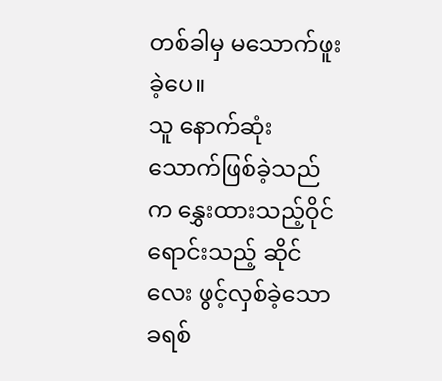တစ်ခါမှ မသောက်ဖူးခဲ့ပေ။
သူ နောက်ဆုံးသောက်ဖြစ်ခဲ့သည်က နွှေးထားသည့်ဝိုင် ရောင်းသည့် ဆိုင်လေး ဖွင့်လှစ်ခဲ့သော ခရစ်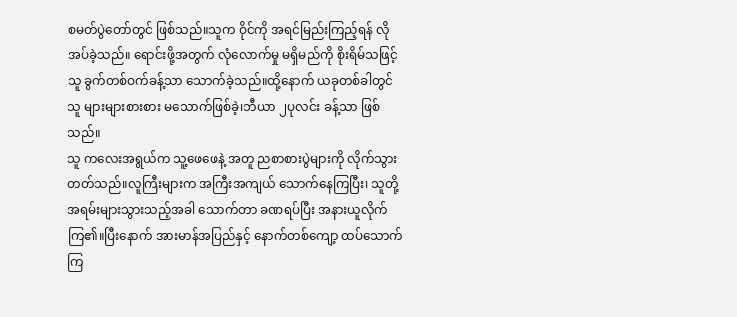စမတ်ပွဲတော်တွင် ဖြစ်သည်။သူက ဝိုင်ကို အရင်မြည်းကြည့်ရန် လိုအပ်ခဲ့သည်။ ရောင်းဖို့အတွက် လုံလောက်မှု မရှိမည်ကို စိုးရိမ်သဖြင့် သူ ခွက်တစ်ဝက်ခန့်သာ သောက်ခဲ့သည်။ထို့နောက် ယခုတစ်ခါတွင် သူ များများစားစား မသောက်ဖြစ်ခဲ့၊ဘီယာ ၂ပုလင်း ခန့်သာ ဖြစ်သည်။
သူ ကလေးအရွယ်က သူ့ဖေဖေနဲ့ အတူ ညစာစားပွဲများကို လိုက်သွားတတ်သည်။လူကြီးများက အကြီးအကျယ် သောက်နေကြပြီး၊ သူတို့ အရမ်းများသွားသည့်အခါ သောက်တာ ခဏရပ်ပြီး အနားယူလိုက်ကြ၏။ပြီးနောက် အားမာန်အပြည်နှင့် နောက်တစ်ကျော့ ထပ်သောက်ကြ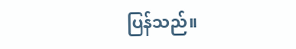ပြန်သည်။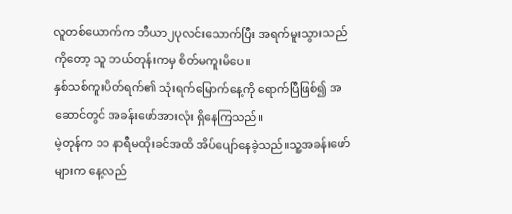လူတစ်ယောက်က ဘီယာ၂ပုလင်းသောက်ပြီး အရက်မူးသွားသည်ကိုတော့ သူ ဘယ်တုန်းကမှ စိတ်မကူးမိပေ။
နှစ်သစ်ကူးပိတ်ရက်၏ သုံးရက်မြောက်နေ့ကို ရောက်ပြီဖြစ်၍ အဆောင်တွင် အခန်းဖော်အားလုံး ရှိနေကြသည်။
မဲ့တုန်က ၁၁ နာရီမထိုးခင်အထိ အိပ်ပျော်နေခဲ့သည်။သူ့အခန်းဖော်များက နေ့လည်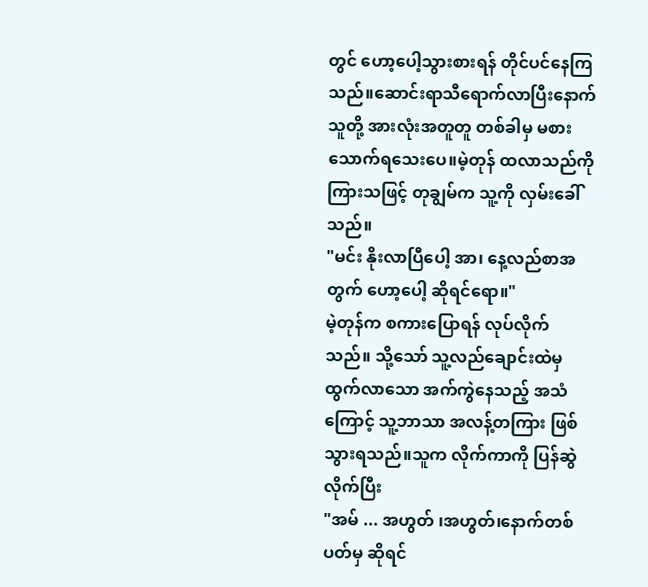တွင် ဟော့ပေါ့သွားစားရန် တိုင်ပင်နေကြသည်။ဆောင်းရာသီရောက်လာပြီးနောက် သူတို့ အားလုံးအတူတူ တစ်ခါမှ မစားသောက်ရသေးပေ။မဲ့တုန် ထလာသည်ကို ကြားသဖြင့် တုချွမ်က သူ့ကို လှမ်းခေါ်သည်။
"မင်း နိုးလာပြီပေါ့ အာ၊ နေ့လည်စာအတွက် ဟော့ပေါ့ ဆိုရင်ရော။"
မဲ့တုန်က စကားပြောရန် လုပ်လိုက်သည်။ သို့သော် သူ့လည်ချောင်းထဲမှ ထွက်လာသော အက်ကွဲနေသည့် အသံကြောင့် သူ့ဘာသာ အလန့်တကြား ဖြစ်သွားရသည်။သူက လိုက်ကာကို ပြန်ဆွဲလိုက်ပြီး
"အမ် ... အဟွတ် ၊အဟွတ်၊နောက်တစ်ပတ်မှ ဆိုရင်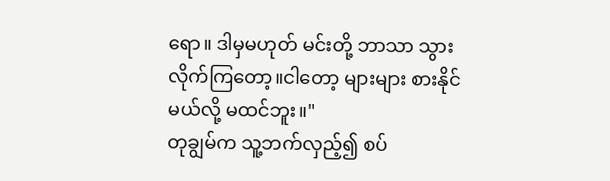ရော။ ဒါမှမဟုတ် မင်းတို့ ဘာသာ သွားလိုက်ကြတော့။ငါတော့ များများ စားနိုင်မယ်လို့ မထင်ဘူး။"
တုချွမ်က သူ့ဘက်လှည့်၍ စပ်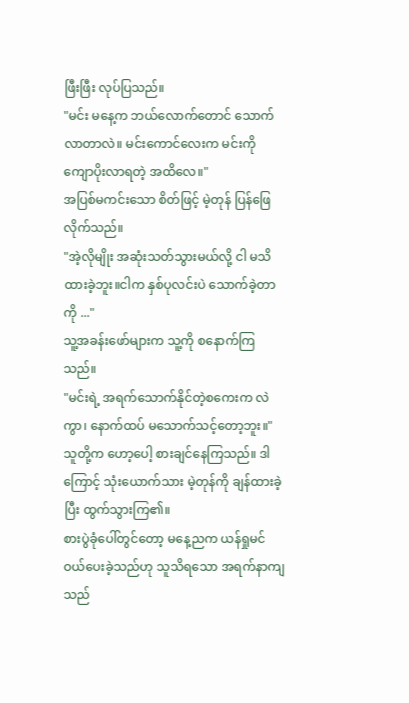ဖြီးဖြီး လုပ်ပြသည်။
"မင်း မနေ့က ဘယ်လောက်တောင် သောက်လာတာလဲ။ မင်းကောင်လေးက မင်းကို ကျောပိုးလာရတဲ့ အထိလေ။"
အပြစ်မကင်းသော စိတ်ဖြင့် မဲ့တုန် ပြန်ဖြေလိုက်သည်။
"အဲ့လိုမျိုး အဆုံးသတ်သွားမယ်လို့ ငါ မသိထားခဲ့ဘူး။ငါက နှစ်ပုလင်းပဲ သောက်ခဲ့တာကို ..."
သူ့အခန်းဖော်များက သူ့ကို စနောက်ကြသည်။
"မင်းရဲ့ အရက်သောက်နိုင်တဲ့စကေးက လဲကွာ၊ နောက်ထပ် မသောက်သင့်တော့ဘူး။"
သူတို့က ဟော့ပေါ့ စားချင်နေကြသည်။ ဒါကြောင့် သုံးယောက်သား မဲ့တုန်ကို ချန်ထားခဲ့ပြီး ထွက်သွားကြ၏။
စားပွဲခုံပေါ်တွင်တော့ မနေ့ညက ယန်ရှုမင် ဝယ်ပေးခဲ့သည်ဟု သူသိရသော အရက်နာကျသည်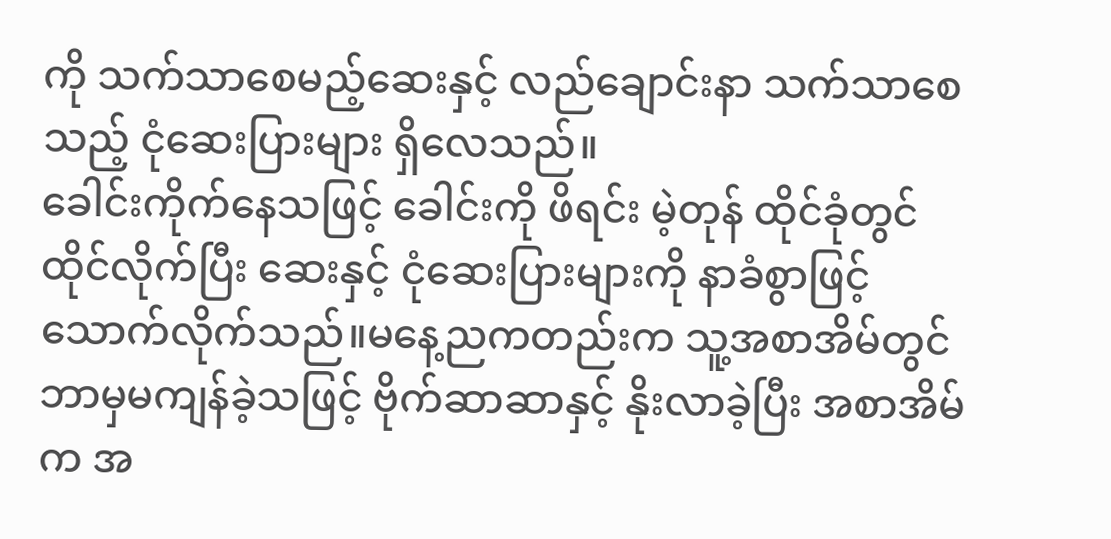ကို သက်သာစေမည့်ဆေးနှင့် လည်ချောင်းနာ သက်သာစေသည့် ငုံဆေးပြားများ ရှိလေသည်။
ခေါင်းကိုက်နေသဖြင့် ခေါင်းကို ဖိရင်း မဲ့တုန် ထိုင်ခုံတွင် ထိုင်လိုက်ပြီး ဆေးနှင့် ငုံဆေးပြားများကို နာခံစွာဖြင့် သောက်လိုက်သည်။မနေ့ညကတည်းက သူ့အစာအိမ်တွင် ဘာမှမကျန်ခဲ့သဖြင့် ဗိုက်ဆာဆာနှင့် နိုးလာခဲ့ပြီး အစာအိမ်က အ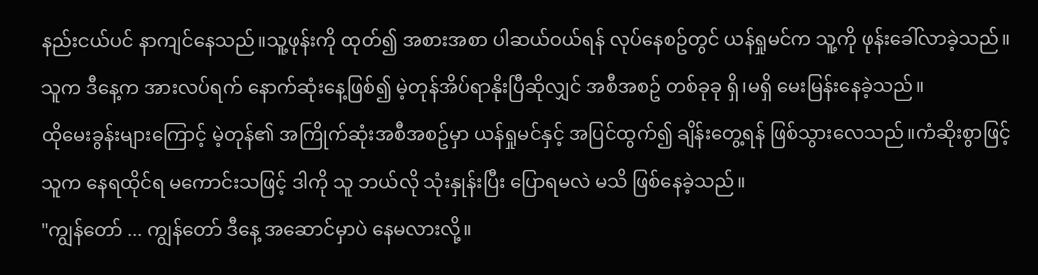နည်းငယ်ပင် နာကျင်နေသည်။သူ့ဖုန်းကို ထုတ်၍ အစားအစာ ပါဆယ်ဝယ်ရန် လုပ်နေစဥ်တွင် ယန်ရှုမင်က သူ့ကို ဖုန်းခေါ်လာခဲ့သည်။
သူက ဒီနေ့က အားလပ်ရက် နောက်ဆုံးနေ့ဖြစ်၍ မဲ့တုန်အိပ်ရာနိုးပြီဆိုလျှင် အစီအစဥ် တစ်ခုခု ရှိ၊မရှိ မေးမြန်းနေခဲ့သည်။
ထိုမေးခွန်းများကြောင့် မဲ့တုန်၏ အကြိုက်ဆုံးအစီအစဥ်မှာ ယန်ရှုမင်နှင့် အပြင်ထွက်၍ ချိန်းတွေ့ရန် ဖြစ်သွားလေသည်။ကံဆိုးစွာဖြင့် သူက နေရထိုင်ရ မကောင်းသဖြင့် ဒါကို သူ ဘယ်လို သုံးနှုန်းပြီး ပြောရမလဲ မသိ ဖြစ်နေခဲ့သည်။
"ကျွန်တော် ... ကျွန်တော် ဒီနေ့ အဆောင်မှာပဲ နေမလားလို့။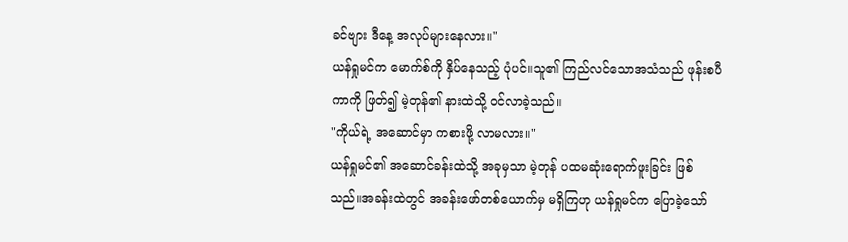ခင်ဗျား ဒီနေ့ အလုပ်များနေလား။"
ယန်ရှုမင်က မောက်စ်ကို နှိပ်နေသည့် ပုံပင်။သူ၏ ကြည်လင်သောအသံသည် ဖုန်းစပီကာကို ဖြတ်၍ မဲ့တုန်၏ နားထဲသို့ ဝင်လာခဲ့သည်။
"ကိုယ်ရဲ့ အဆောင်မှာ ကစားဖို့ လာမလား။"
ယန်ရှုမင်၏ အဆောင်ခန်းထဲသို့ အခုမှသာ မဲ့တုန် ပထမဆုံးရောက်ဖူးခြင်း ဖြစ်သည်။အခန်းထဲတွင် အခန်းဖော်တစ်ယောက်မှ မရှိကြဟု ယန်ရှုမင်က ပြောခဲ့သော်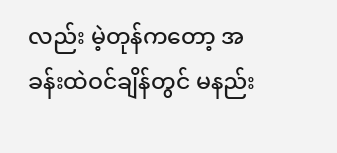လည်း မဲ့တုန်ကတော့ အခန်းထဲဝင်ချိန်တွင် မနည်း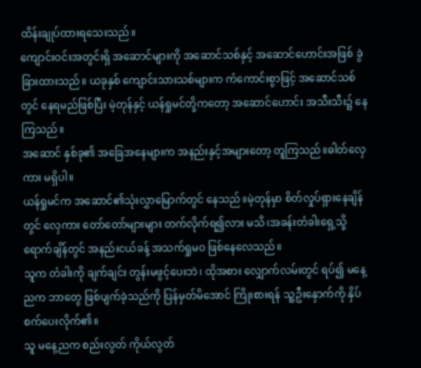ထိန်းချုပ်ထားရသေးသည်။
ကျောင်းဝင်းအတွင်းရှိ အဆောင်များကို အဆောင်သစ်နှင့် အဆောင်ဟောင်းအဖြစ် ခွဲခြားထားသည်။ ယခုနှစ် ကျောင်းသားသစ်များက ကံကောင်းစွာဖြင့် အဆောင်သစ်တွင် နေရမည်ဖြစ်ပြီး မဲ့တုန်နှင့် ယန်ရှုမင်တို့ကတော့ အဆောင်ဟောင်း အသီးသီး၌ နေကြသည်။
အဆောင် နှစ်ခု၏ အခြေအနေများက အနည်းနှင့်အများတော့ တူကြသည်။ဓါတ်လှေကား မရှိပါ။
ယန်ရှုမင်က အဆောင်၏သုံးလွှာမြောက်တွင် နေသည်။မဲ့တုန်မှာ စိတ်လှုပ်ရှားနေချိန်တွင် လှေကား တော်တော်များများ တက်လိုက်ရ၍လား မသိ၊အခန်းတံခါးရှေ့သို့ ရောက်ချိန်တွင် အနည်းငယ်ခန့် အသက်ရှုမဝ ဖြစ်နေလေသည်။
သူက တံခါးကို ချက်ချင်း တွန်းမဖွင့်ပေးဘဲ၊ ထိုအစား လျှောက်လမ်းတွင် ရပ်၍ မနေ့ညက ဘာတွေ ဖြစ်ပျက်ခဲ့သည်ကို ပြန်မှတ်မိအောင် ကြိုးစားရန် သူ့ဦးနှောက်ကို နှိပ်စက်ပေးလိုက်၏။
သူ မနေ့ညက စည်းလွတ် ကိုယ်လွတ်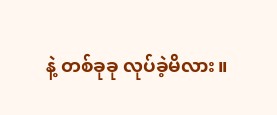နဲ့ တစ်ခုခု လုပ်ခဲ့မိလား။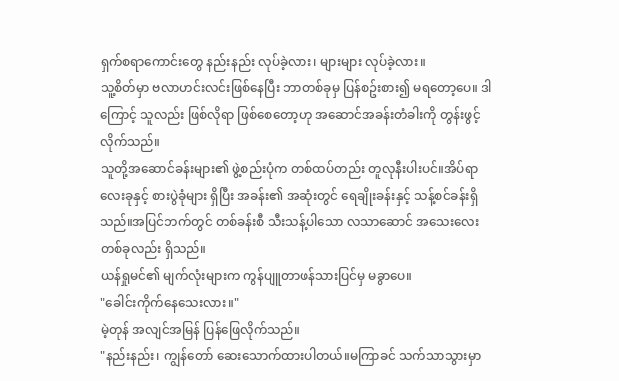ရှက်စရာကောင်းတွေ နည်းနည်း လုပ်ခဲ့လား၊ များများ လုပ်ခဲ့လား။
သူ့စိတ်မှာ ဗလာဟင်းလင်းဖြစ်နေပြီး ဘာတစ်ခုမှ ပြန်စဥ်းစား၍ မရတော့ပေ။ ဒါကြောင့် သူလည်း ဖြစ်လိုရာ ဖြစ်စေတော့ဟု အဆောင်အခန်းတံခါးကို တွန်းဖွင့်လိုက်သည်။
သူတို့အဆောင်ခန်းများ၏ ဖွဲ့စည်းပုံက တစ်ထပ်တည်း တူလုနီးပါးပင်။အိပ်ရာလေးခုနှင့် စားပွဲခုံများ ရှိပြီး အခန်း၏ အဆုံးတွင် ရေချိုးခန်းနှင့် သန့်စင်ခန်းရှိသည်။အပြင်ဘက်တွင် တစ်ခန်းစီ သီးသန့်ပါသော လသာဆောင် အသေးလေးတစ်ခုလည်း ရှိသည်။
ယန်ရှုမင်၏ မျက်လုံးများက ကွန်ပျူတာဖန်သားပြင်မှ မခွာပေ။
"ခေါင်းကိုက်နေသေးလား။"
မဲ့တုန် အလျင်အမြန် ပြန်ဖြေလိုက်သည်။
"နည်းနည်း၊ ကျွန်တော် ဆေးသောက်ထားပါတယ်။မကြာခင် သက်သာသွားမှာ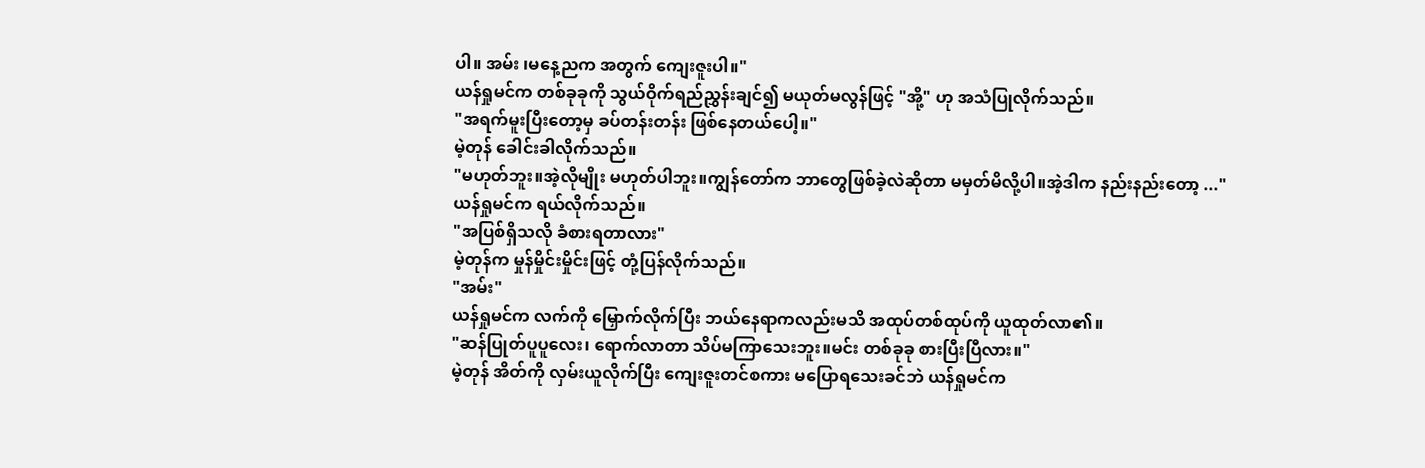ပါ။ အမ်း ၊မနေ့ညက အတွက် ကျေးဇူးပါ။"
ယန်ရှုမင်က တစ်ခုခုကို သွယ်ဝိုက်ရည်ညွှန်းချင်၍ မယုတ်မလွန်ဖြင့် "အို့" ဟု အသံပြုလိုက်သည်။
"အရက်မူးပြီးတော့မှ ခပ်တန်းတန်း ဖြစ်နေတယ်ပေါ့။"
မဲ့တုန် ခေါင်းခါလိုက်သည်။
"မဟုတ်ဘူး။အဲ့လိုမျိုး မဟုတ်ပါဘူး။ကျွန်တော်က ဘာတွေဖြစ်ခဲ့လဲဆိုတာ မမှတ်မိလို့ပါ။အဲ့ဒါက နည်းနည်းတော့ ..."
ယန်ရှုမင်က ရယ်လိုက်သည်။
"အပြစ်ရှိသလို ခံစားရတာလား"
မဲ့တုန်က မှုန်မှိုင်းမှိုင်းဖြင့် တုံ့ပြန်လိုက်သည်။
"အမ်း"
ယန်ရှုမင်က လက်ကို မြှောက်လိုက်ပြီး ဘယ်နေရာကလည်းမသိ အထုပ်တစ်ထုပ်ကို ယူထုတ်လာ၏။
"ဆန်ပြုတ်ပူပူလေး၊ ရောက်လာတာ သိပ်မကြာသေးဘူး။မင်း တစ်ခုခု စားပြီးပြီလား။"
မဲ့တုန် အိတ်ကို လှမ်းယူလိုက်ပြီး ကျေးဇူးတင်စကား မပြောရသေးခင်ဘဲ ယန်ရှုမင်က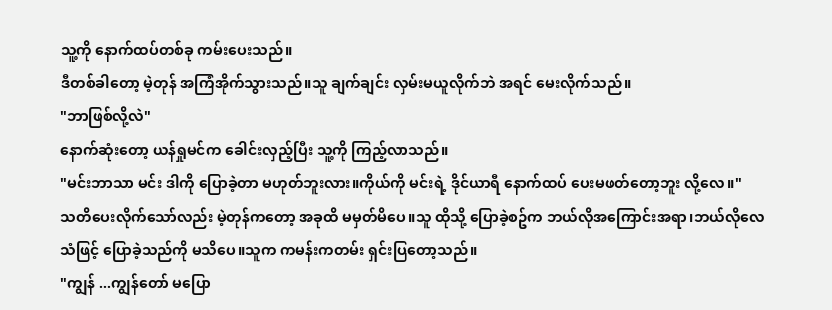သူ့ကို နောက်ထပ်တစ်ခု ကမ်းပေးသည်။
ဒီတစ်ခါတော့ မဲ့တုန် အကြံအိုက်သွားသည်။သူ ချက်ချင်း လှမ်းမယူလိုက်ဘဲ အရင် မေးလိုက်သည်။
"ဘာဖြစ်လို့လဲ"
နောက်ဆုံးတော့ ယန်ရှုမင်က ခေါင်းလှည့်ပြီး သူ့ကို ကြည့်လာသည်။
"မင်းဘာသာ မင်း ဒါကို ပြောခဲ့တာ မဟုတ်ဘူးလား။ကိုယ်ကို မင်းရဲ့ ဒိုင်ယာရီ နောက်ထပ် ပေးမဖတ်တော့ဘူး လို့လေ။"
သတိပေးလိုက်သော်လည်း မဲ့တုန်ကတော့ အခုထိ မမှတ်မိပေ။သူ ထိုသို့ ပြောခဲ့စဥ်က ဘယ်လိုအကြောင်းအရာ၊ဘယ်လိုလေသံဖြင့် ပြောခဲ့သည်ကို မသိပေ။သူက ကမန်းကတမ်း ရှင်းပြတော့သည်။
"ကျွန် ...ကျွန်တော် မပြော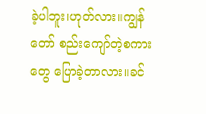ခဲ့ပါဘူး၊ဟုတ်လား။ကျွန်တော် စည်းကျော်တဲ့စကားတွေ ပြောခဲ့တာလား။ခင်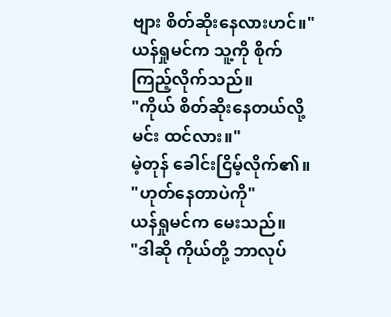ဗျား စိတ်ဆိုးနေလားဟင်။"
ယန်ရှုမင်က သူ့ကို စိုက်ကြည့်လိုက်သည်။
"ကိုယ် စိတ်ဆိုးနေတယ်လို့ မင်း ထင်လား။"
မဲ့တုန် ခေါင်းငြိမ့်လိုက်၏။
"ဟုတ်နေတာပဲကို"
ယန်ရှုမင်က မေးသည်။
"ဒါဆို ကိုယ်တို့ ဘာလုပ်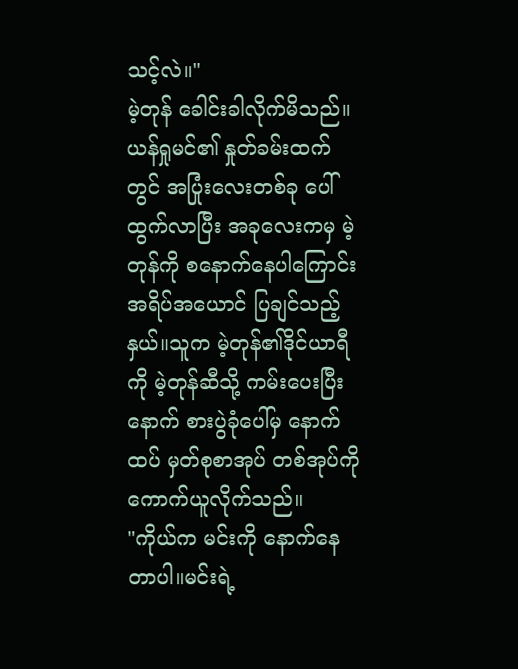သင့်လဲ။"
မဲ့တုန် ခေါင်းခါလိုက်မိသည်။
ယန်ရှုမင်၏ နှုတ်ခမ်းထက်တွင် အပြုံးလေးတစ်ခု ပေါ်ထွက်လာပြီး အခုလေးကမှ မဲ့တုန်ကို စနောက်နေပါကြောင်း အရိပ်အယောင် ပြချင်သည့်နှယ်။သူက မဲ့တုန်၏ဒိုင်ယာရီကို မဲ့တုန်ဆီသို့ ကမ်းပေးပြီးနောက် စားပွဲခုံပေါ်မှ နောက်ထပ် မှတ်စုစာအုပ် တစ်အုပ်ကို ကောက်ယူလိုက်သည်။
"ကိုယ်က မင်းကို နောက်နေတာပါ။မင်းရဲ့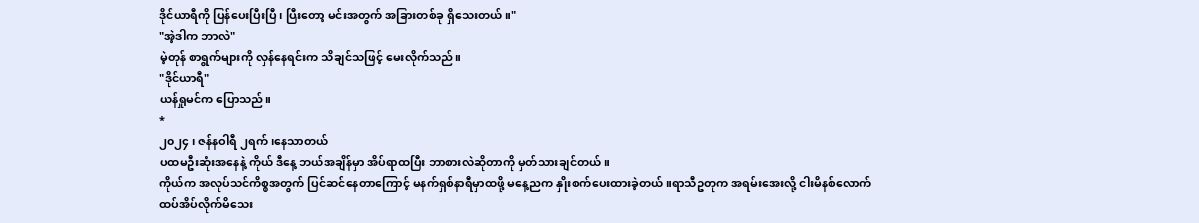ဒိုင်ယာရီကို ပြန်ပေးပြီးပြီ၊ ပြီးတော့ မင်းအတွက် အခြားတစ်ခု ရှိသေးတယ်။"
"အဲ့ဒါက ဘာလဲ"
မဲ့တုန် စာရွက်များကို လှန်နေရင်းက သိချင်သဖြင့် မေးလိုက်သည်။
"ဒိုင်ယာရီ"
ယန်ရှုမင်က ပြောသည်။
*
၂၀၂၄ ၊ ဇန်နဝါရီ ၂ရက် ၊နေသာတယ်
ပထမဦးဆုံးအနေနဲ့ ကိုယ် ဒီနေ့ ဘယ်အချိန်မှာ အိပ်ရာထပြီး ဘာစားလဲဆိုတာကို မှတ်သားချင်တယ်။
ကိုယ်က အလုပ်သင်ကိစ္စအတွက် ပြင်ဆင်နေတာကြောင့် မနက်ရှစ်နာရီမှာထဖို့ မနေ့ညက နှိုးစက်ပေးထားခဲ့တယ်။ရာသီဥတုက အရမ်းအေးလို့ ငါးမိနစ်လောက် ထပ်အိပ်လိုက်မိသေး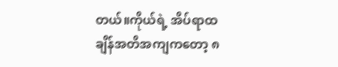တယ်။ကိုယ်ရဲ့ အိပ်ရာထချိန်အတိအကျကတော့ ၈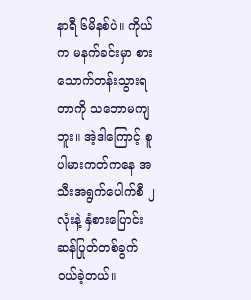နာရီ ၆မိနစ်ပဲ။ ကိုယ်က မနက်ခင်းမှာ စားသောက်တန်းသွားရတာကို သဘောမကျဘူး။ အဲ့ဒါကြောင့် စူပါမားကတ်ကနေ အသီးအရွက်ပေါက်စီ ၂လုံးနဲ့ နှံစားပြောင်း ဆန်ပြုတ်တစ်ခွက် ဝယ်ခဲ့တယ်။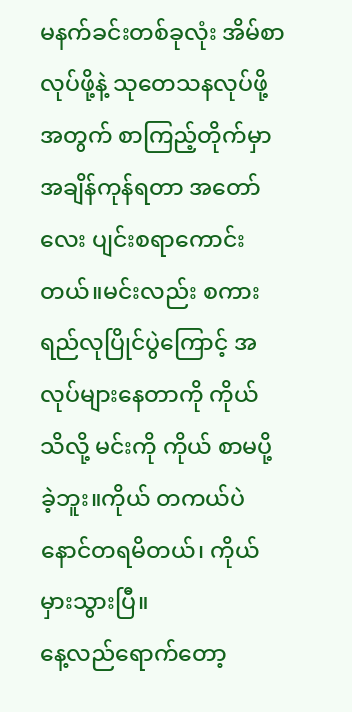မနက်ခင်းတစ်ခုလုံး အိမ်စာလုပ်ဖို့နဲ့ သုတေသနလုပ်ဖို့အတွက် စာကြည့်တိုက်မှာ အချိန်ကုန်ရတာ အတော်လေး ပျင်းစရာကောင်းတယ်။မင်းလည်း စကားရည်လုပြိုင်ပွဲကြောင့် အလုပ်များနေတာကို ကိုယ် သိလို့ မင်းကို ကိုယ် စာမပို့ခဲ့ဘူး။ကိုယ် တကယ်ပဲ နောင်တရမိတယ်၊ ကိုယ်မှားသွားပြီ။
နေ့လည်ရောက်တော့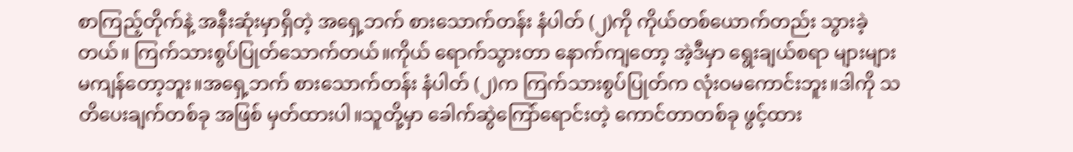စာကြည့်တိုက်နဲ့ အနီးဆုံးမှာရှိတဲ့ အရှေ့ဘက် စားသောက်တန်း နံပါတ် (၂)ကို ကိုယ်တစ်ယောက်တည်း သွားခဲ့တယ်။ ကြက်သားစွပ်ပြုတ်သောက်တယ်။ကိုယ် ရောက်သွားတာ နောက်ကျတော့ အဲ့ဒီမှာ ရွေးချယ်စရာ များများ မကျန်တော့ဘူး။အရှေ့ဘက် စားသောက်တန်း နံပါတ် (၂)က ကြက်သားစွပ်ပြုတ်က လုံးဝမကောင်းဘူး။ဒါကို သတိပေးချက်တစ်ခု အဖြစ် မှတ်ထားပါ။သူတို့မှာ ခေါက်ဆွဲကြော်ရောင်းတဲ့ ကောင်တာတစ်ခု ဖွင့်ထား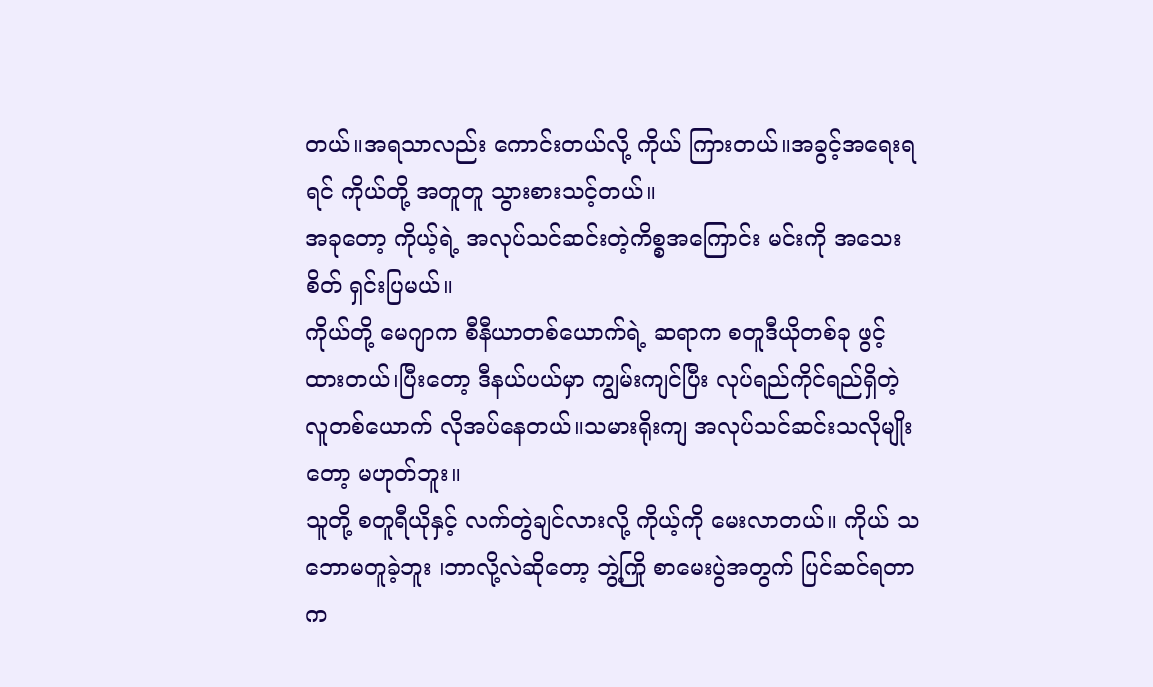တယ်။အရသာလည်း ကောင်းတယ်လို့ ကိုယ် ကြားတယ်။အခွင့်အရေးရရင် ကိုယ်တို့ အတူတူ သွားစားသင့်တယ်။
အခုတော့ ကိုယ့်ရဲ့ အလုပ်သင်ဆင်းတဲ့ကိစ္စအကြောင်း မင်းကို အသေးစိတ် ရှင်းပြမယ်။
ကိုယ်တို့ မေဂျာက စီနီယာတစ်ယောက်ရဲ့ ဆရာက စတူဒီယိုတစ်ခု ဖွင့်ထားတယ်၊ပြီးတော့ ဒီနယ်ပယ်မှာ ကျွမ်းကျင်ပြီး လုပ်ရည်ကိုင်ရည်ရှိတဲ့ လူတစ်ယောက် လိုအပ်နေတယ်။သမားရိုးကျ အလုပ်သင်ဆင်းသလိုမျိုးတော့ မဟုတ်ဘူး။
သူတို့ စတူရီယိုနှင့် လက်တွဲချင်လားလို့ ကိုယ့်ကို မေးလာတယ်။ ကိုယ် သဘောမတူခဲ့ဘူး ၊ဘာလို့လဲဆိုတော့ ဘွဲ့ကြို စာမေးပွဲအတွက် ပြင်ဆင်ရတာက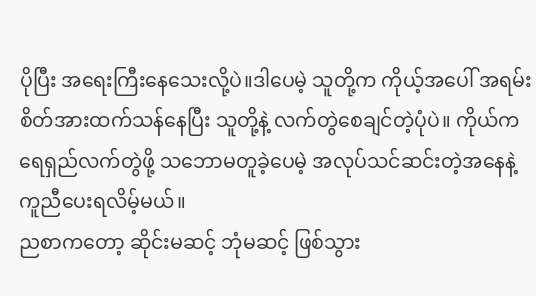ပိုပြီး အရေးကြီးနေသေးလို့ပဲ။ဒါပေမဲ့ သူတို့က ကိုယ့်အပေါ် အရမ်းစိတ်အားထက်သန်နေပြီး သူတို့နဲ့ လက်တွဲစေချင်တဲ့ပုံပဲ။ ကိုယ်က ရေရှည်လက်တွဲဖို့ သဘောမတူခဲ့ပေမဲ့ အလုပ်သင်ဆင်းတဲ့အနေနဲ့ ကူညီပေးရလိမ့်မယ်။
ညစာကတော့ ဆိုင်းမဆင့် ဘုံမဆင့် ဖြစ်သွား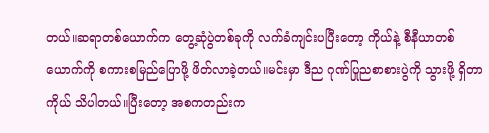တယ်။ဆရာတစ်ယောက်က တွေ့ဆုံပွဲတစ်ခုကို လက်ခံကျင်းပပြီးတော့ ကိုယ်နဲ့ စီနီယာတစ်ယောက်ကို စကားစမြည်ပြောဖို့ ဖိတ်လာခဲ့တယ်။မင်းမှာ ဒီည ဂုဏ်ပြုညစာစားပွဲကို သွားဖို့ ရှိတာ ကိုယ် သိပါတယ်။ပြီးတော့ အစကတည်းက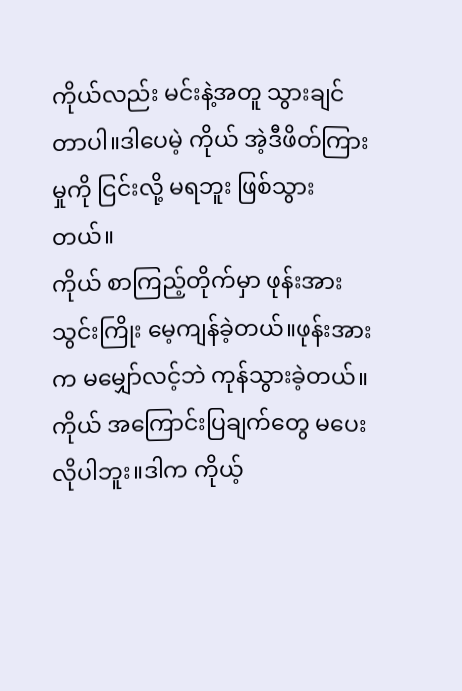ကိုယ်လည်း မင်းနဲ့အတူ သွားချင်တာပါ။ဒါပေမဲ့ ကိုယ် အဲ့ဒီဖိတ်ကြားမှုကို ငြင်းလို့ မရဘူး ဖြစ်သွားတယ်။
ကိုယ် စာကြည့်တိုက်မှာ ဖုန်းအားသွင်းကြိုး မေ့ကျန်ခဲ့တယ်။ဖုန်းအားက မမျှော်လင့်ဘဲ ကုန်သွားခဲ့တယ်။ကိုယ် အကြောင်းပြချက်တွေ မပေးလိုပါဘူး။ဒါက ကိုယ့်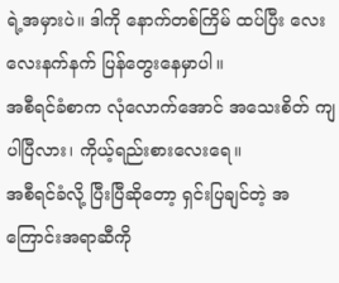ရဲ့အမှားပဲ။ ဒါကို နောက်တစ်ကြိမ် ထပ်ပြီး လေးလေးနက်နက် ပြန်တွေးနေမှာပါ။
အစီရင်ခံစာက လုံလောက်အောင် အသေးစိတ် ကျပါပြီလား၊ ကိုယ့်ရည်းစားလေးရေ။
အစီရင်ခံလို့ ပြီးပြီဆိုတော့ ရှင်းပြချင်တဲ့ အကြောင်းအရာဆီကို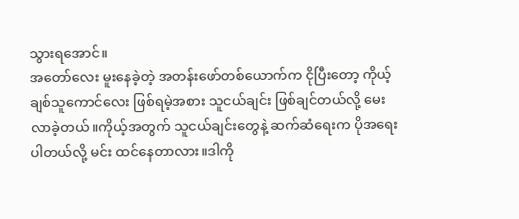သွားရအောင်။
အတော်လေး မူးနေခဲ့တဲ့ အတန်းဖော်တစ်ယောက်က ငိုပြီးတော့ ကိုယ့်ချစ်သူကောင်လေး ဖြစ်ရမဲ့အစား သူငယ်ချင်း ဖြစ်ချင်တယ်လို့ မေးလာခဲ့တယ်။ကိုယ့်အတွက် သူငယ်ချင်းတွေနဲ့ ဆက်ဆံရေးက ပိုအရေးပါတယ်လို့ မင်း ထင်နေတာလား။ဒါကို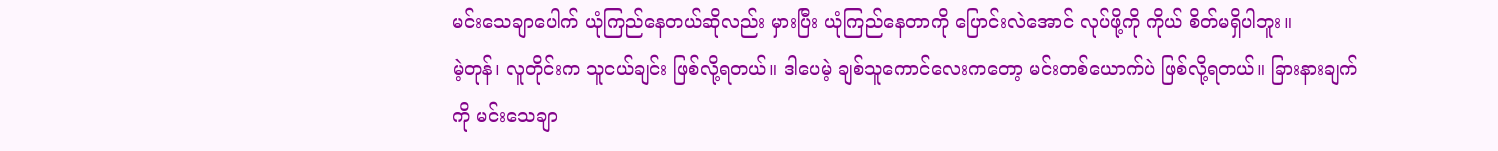မင်းသေချာပေါက် ယုံကြည်နေတယ်ဆိုလည်း မှားပြီး ယုံကြည်နေတာကို ပြောင်းလဲအောင် လုပ်ဖို့ကို ကိုယ် စိတ်မရှိပါဘူး။
မဲ့တုန်၊ လူတိုင်းက သူငယ်ချင်း ဖြစ်လို့ရတယ်။ ဒါပေမဲ့ ချစ်သူကောင်လေးကတော့ မင်းတစ်ယောက်ပဲ ဖြစ်လို့ရတယ်။ ခြားနားချက်ကို မင်းသေချာ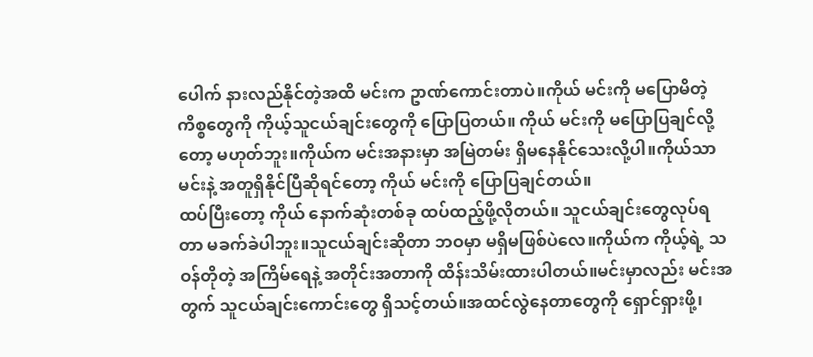ပေါက် နားလည်နိုင်တဲ့အထိ မင်းက ဥာဏ်ကောင်းတာပဲ။ကိုယ် မင်းကို မပြောမိတဲ့ ကိစ္စတွေကို ကိုယ့်သူငယ်ချင်းတွေကို ပြောပြတယ်။ ကိုယ် မင်းကို မပြောပြချင်လို့တော့ မဟုတ်ဘူး။ကိုယ်က မင်းအနားမှာ အမြဲတမ်း ရှိမနေနိုင်သေးလို့ပါ။ကိုယ်သာ မင်းနဲ့ အတူရှိနိုင်ပြီဆိုရင်တော့ ကိုယ် မင်းကို ပြောပြချင်တယ်။
ထပ်ပြီးတော့ ကိုယ် နောက်ဆုံးတစ်ခု ထပ်ထည့်ဖို့လိုတယ်။ သူငယ်ချင်းတွေလုပ်ရတာ မခက်ခဲပါဘူး။သူငယ်ချင်းဆိုတာ ဘဝမှာ မရှိမဖြစ်ပဲလေ။ကိုယ်က ကိုယ့်ရဲ့ သဝန်တိုတဲ့ အကြိမ်ရေနဲ့ အတိုင်းအတာကို ထိန်းသိမ်းထားပါတယ်။မင်းမှာလည်း မင်းအတွက် သူငယ်ချင်းကောင်းတွေ ရှိသင့်တယ်။အထင်လွဲနေတာတွေကို ရှောင်ရှားဖို့၊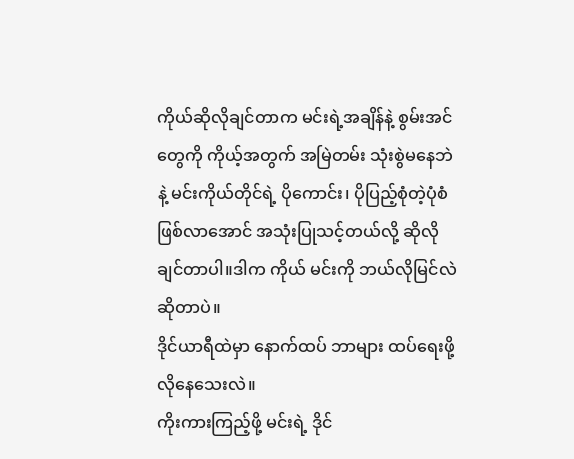ကိုယ်ဆိုလိုချင်တာက မင်းရဲ့အချိန်နဲ့ စွမ်းအင်တွေကို ကိုယ့်အတွက် အမြဲတမ်း သုံးစွဲမနေဘဲနဲ့ မင်းကိုယ်တိုင်ရဲ့ ပိုကောင်း၊ ပိုပြည့်စုံတဲ့ပုံစံ ဖြစ်လာအောင် အသုံးပြုသင့်တယ်လို့ ဆိုလိုချင်တာပါ။ဒါက ကိုယ် မင်းကို ဘယ်လိုမြင်လဲ ဆိုတာပဲ။
ဒိုင်ယာရီထဲမှာ နောက်ထပ် ဘာများ ထပ်ရေးဖို့ လိုနေသေးလဲ။
ကိုးကားကြည့်ဖို့ မင်းရဲ့ ဒိုင်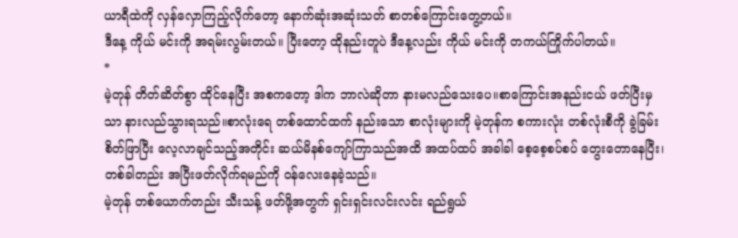ယာရီထဲကို လှန်လှောကြည့်လိုက်တော့ နောက်ဆုံးအဆုံးသတ် စာတစ်ကြောင်းတွေ့တယ်။
ဒီနေ့ ကိုယ် မင်းကို အရမ်းလွမ်းတယ်။ ပြီးတော့ ထိုနည်းတူပဲ ဒီနေ့လည်း ကိုယ် မင်းကို တကယ်ကြိုက်ပါတယ်။
*
မဲ့တုန် တိတ်ဆိတ်စွာ ထိုင်နေပြီး အစကတော့ ဒါက ဘာလဲဆိုတာ နားမလည်သေးပေ။စာကြောင်းအနည်းငယ် ဖတ်ပြီးမှသာ နားလည်သွားရသည်။စာလုံးရေ တစ်ထောင်ထက် နည်းသော စာလုံးများကို မဲ့တုန်က စကားလုံး တစ်လုံးစီကို ခွဲခြမ်းစိတ်ဖြာပြီး လေ့လာချင်သည့်အတိုင်း ဆယ်မိနစ်ကျော်ကြာသည်အထိ အထပ်ထပ် အခါခါ စေ့စေ့စပ်စပ် တွေးတောနေပြီး၊ တစ်ခါတည်း အပြီးဖတ်လိုက်ရမည်ကို ဝန်လေးနေခဲ့သည်။
မဲ့တုန် တစ်ယောက်တည်း သီးသန့် ဖတ်ဖို့အတွက် ရှင်းရှင်းလင်းလင်း ရည်ရွယ်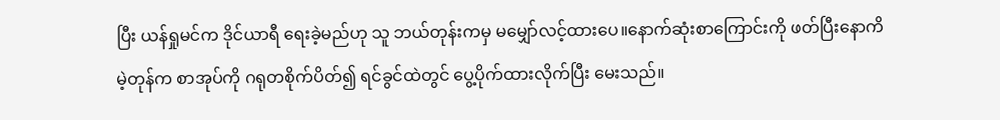ပြီး ယန်ရှုမင်က ဒိုင်ယာရီ ရေးခဲ့မည်ဟု သူ ဘယ်တုန်းကမှ မမျှော်လင့်ထားပေ။နောက်ဆုံးစာကြောင်းကို ဖတ်ပြီးနောကိ မဲ့တုန်က စာအုပ်ကို ဂရုတစိုက်ပိတ်၍ ရင်ခွင်ထဲတွင် ပွေ့ပိုက်ထားလိုက်ပြီး မေးသည်။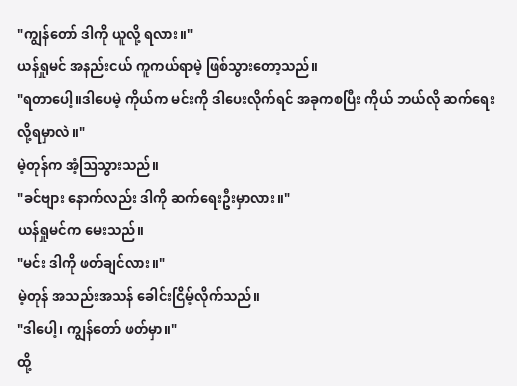"ကျွန်တော် ဒါကို ယူလို့ ရလား။"
ယန်ရှုမင် အနည်းငယ် ကူကယ်ရာမဲ့ ဖြစ်သွားတော့သည်။
"ရတာပေါ့။ဒါပေမဲ့ ကိုယ်က မင်းကို ဒါပေးလိုက်ရင် အခုကစပြီး ကိုယ် ဘယ်လို ဆက်ရေးလို့ရမှာလဲ။"
မဲ့တုန်က အံ့ဩသွားသည်။
"ခင်ဗျား နောက်လည်း ဒါကို ဆက်ရေးဦးမှာလား။"
ယန်ရှုမင်က မေးသည်။
"မင်း ဒါကို ဖတ်ချင်လား။"
မဲ့တုန် အသည်းအသန် ခေါင်းငြိမ့်လိုက်သည်။
"ဒါပေါ့၊ ကျွန်တော် ဖတ်မှာ။"
ထို့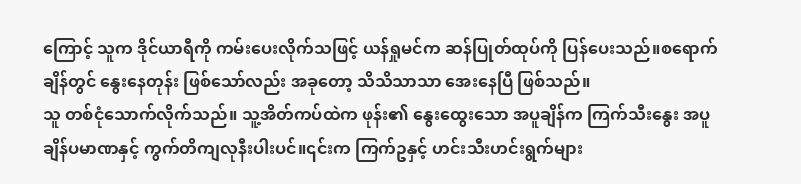ကြောင့် သူက ဒိုင်ယာရီကို ကမ်းပေးလိုက်သဖြင့် ယန်ရှုမင်က ဆန်ပြုတ်ထုပ်ကို ပြန်ပေးသည်။စရောက်ချိန်တွင် နွေးနေတုန်း ဖြစ်သော်လည်း အခုတော့ သိသိသာသာ အေးနေပြီ ဖြစ်သည်။
သူ တစ်ငုံသောက်လိုက်သည်။ သူ့အိတ်ကပ်ထဲက ဖုန်း၏ နွေးထွေးသော အပူချိန်က ကြက်သီးနွေး အပူချိန်ပမာဏနှင့် ကွက်တိကျလုနီးပါးပင်။၎င်းက ကြက်ဥနှင့် ဟင်းသီးဟင်းရွက်များ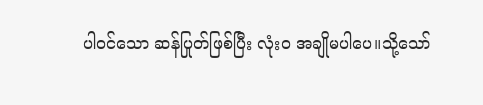ပါဝင်သော ဆန်ပြုတ်ဖြစ်ပြီး လုံးဝ အချိုမပါပေ။သို့သော်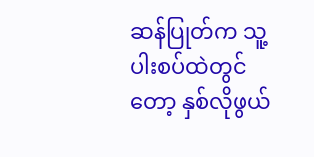ဆန်ပြုတ်က သူ့ပါးစပ်ထဲတွင်တော့ နှစ်လိုဖွယ်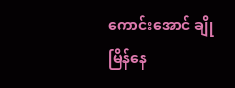ကောင်းအောင် ချိုမြိန်နေ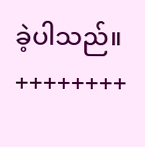ခဲ့ပါသည်။
++++++++